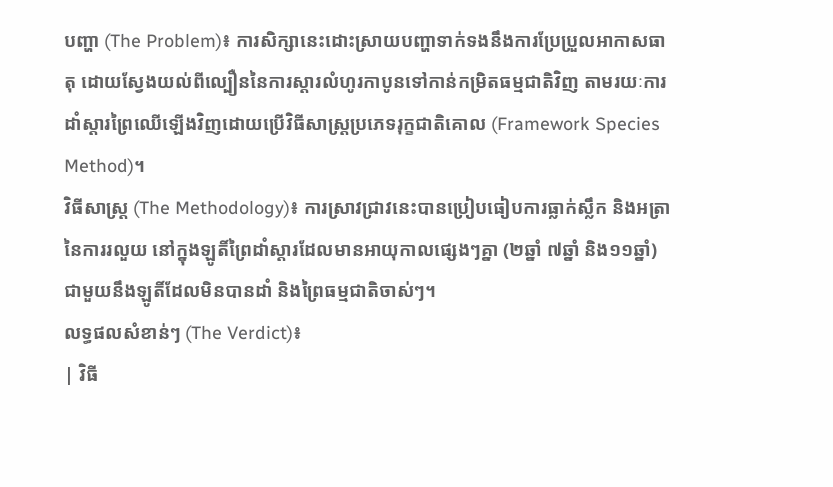បញ្ហា (The Problem)៖ ការសិក្សានេះដោះស្រាយបញ្ហាទាក់ទងនឹងការប្រែប្រួលអាកាសធាតុ ដោយស្វែងយល់ពីល្បឿននៃការស្តារលំហូរកាបូនទៅកាន់កម្រិតធម្មជាតិវិញ តាមរយៈការដាំស្តារព្រៃឈើឡើងវិញដោយប្រើវិធីសាស្ត្រប្រភេទរុក្ខជាតិគោល (Framework Species Method)។
វិធីសាស្ត្រ (The Methodology)៖ ការស្រាវជ្រាវនេះបានប្រៀបធៀបការធ្លាក់ស្លឹក និងអត្រានៃការរលួយ នៅក្នុងឡូតិ៍ព្រៃដាំស្តារដែលមានអាយុកាលផ្សេងៗគ្នា (២ឆ្នាំ ៧ឆ្នាំ និង១១ឆ្នាំ) ជាមួយនឹងឡូតិ៍ដែលមិនបានដាំ និងព្រៃធម្មជាតិចាស់ៗ។
លទ្ធផលសំខាន់ៗ (The Verdict)៖
| វិធី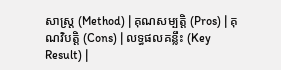សាស្ត្រ (Method) | គុណសម្បត្តិ (Pros) | គុណវិបត្តិ (Cons) | លទ្ធផលគន្លឹះ (Key Result) |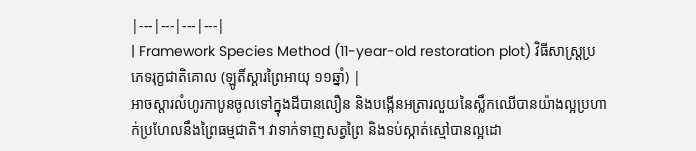|---|---|---|---|
| Framework Species Method (11-year-old restoration plot) វិធីសាស្ត្រប្រភេទរុក្ខជាតិគោល (ឡូតិ៍ស្តារព្រៃអាយុ ១១ឆ្នាំ) |
អាចស្តារលំហូរកាបូនចូលទៅក្នុងដីបានលឿន និងបង្កើនអត្រារលួយនៃស្លឹកឈើបានយ៉ាងល្អប្រហាក់ប្រហែលនឹងព្រៃធម្មជាតិ។ វាទាក់ទាញសត្វព្រៃ និងទប់ស្កាត់ស្មៅបានល្អដោ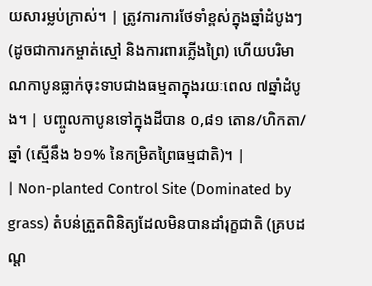យសារម្លប់ក្រាស់។ | ត្រូវការការថែទាំខ្ពស់ក្នុងឆ្នាំដំបូងៗ (ដូចជាការកម្ចាត់ស្មៅ និងការពារភ្លើងព្រៃ) ហើយបរិមាណកាបូនធ្លាក់ចុះទាបជាងធម្មតាក្នុងរយៈពេល ៧ឆ្នាំដំបូង។ | បញ្ចូលកាបូនទៅក្នុងដីបាន ០,៨១ តោន/ហិកតា/ឆ្នាំ (ស្មើនឹង ៦១% នៃកម្រិតព្រៃធម្មជាតិ)។ |
| Non-planted Control Site (Dominated by grass) តំបន់ត្រួតពិនិត្យដែលមិនបានដាំរុក្ខជាតិ (គ្របដណ្ត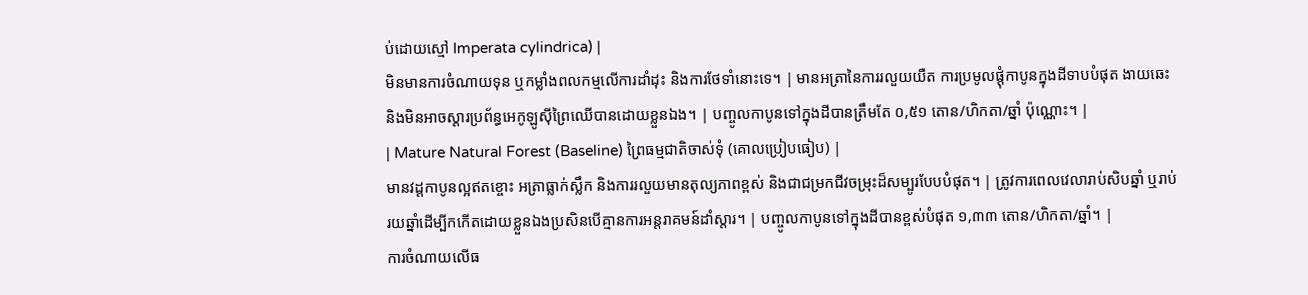ប់ដោយស្មៅ Imperata cylindrica) |
មិនមានការចំណាយទុន ឬកម្លាំងពលកម្មលើការដាំដុះ និងការថែទាំនោះទេ។ | មានអត្រានៃការរលួយយឺត ការប្រមូលផ្តុំកាបូនក្នុងដីទាបបំផុត ងាយឆេះ និងមិនអាចស្តារប្រព័ន្ធអេកូឡូស៊ីព្រៃឈើបានដោយខ្លួនឯង។ | បញ្ចូលកាបូនទៅក្នុងដីបានត្រឹមតែ ០,៥១ តោន/ហិកតា/ឆ្នាំ ប៉ុណ្ណោះ។ |
| Mature Natural Forest (Baseline) ព្រៃធម្មជាតិចាស់ទុំ (គោលប្រៀបធៀប) |
មានវដ្តកាបូនល្អឥតខ្ចោះ អត្រាធ្លាក់ស្លឹក និងការរលួយមានតុល្យភាពខ្ពស់ និងជាជម្រកជីវចម្រុះដ៏សម្បូរបែបបំផុត។ | ត្រូវការពេលវេលារាប់សិបឆ្នាំ ឬរាប់រយឆ្នាំដើម្បីកកើតដោយខ្លួនឯងប្រសិនបើគ្មានការអន្តរាគមន៍ដាំស្តារ។ | បញ្ចូលកាបូនទៅក្នុងដីបានខ្ពស់បំផុត ១,៣៣ តោន/ហិកតា/ឆ្នាំ។ |
ការចំណាយលើធ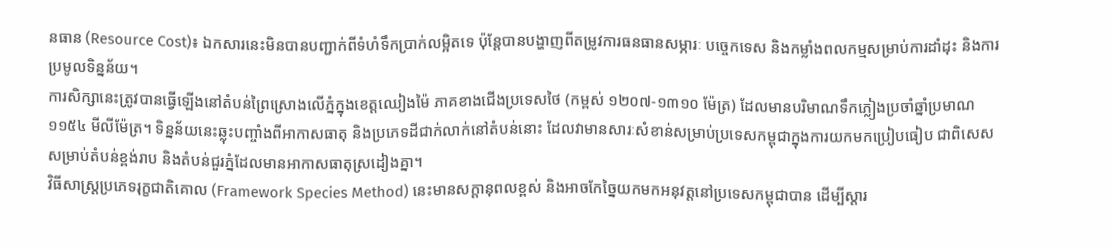នធាន (Resource Cost)៖ ឯកសារនេះមិនបានបញ្ជាក់ពីទំហំទឹកប្រាក់លម្អិតទេ ប៉ុន្តែបានបង្ហាញពីតម្រូវការធនធានសម្ភារៈ បច្ចេកទេស និងកម្លាំងពលកម្មសម្រាប់ការដាំដុះ និងការប្រមូលទិន្នន័យ។
ការសិក្សានេះត្រូវបានធ្វើឡើងនៅតំបន់ព្រៃស្រោងលើភ្នំក្នុងខេត្តឈៀងម៉ៃ ភាគខាងជើងប្រទេសថៃ (កម្ពស់ ១២០៧-១៣១០ ម៉ែត្រ) ដែលមានបរិមាណទឹកភ្លៀងប្រចាំឆ្នាំប្រមាណ ១១៥៤ មីលីម៉ែត្រ។ ទិន្នន័យនេះឆ្លុះបញ្ចាំងពីអាកាសធាតុ និងប្រភេទដីជាក់លាក់នៅតំបន់នោះ ដែលវាមានសារៈសំខាន់សម្រាប់ប្រទេសកម្ពុជាក្នុងការយកមកប្រៀបធៀប ជាពិសេសសម្រាប់តំបន់ខ្ពង់រាប និងតំបន់ជួរភ្នំដែលមានអាកាសធាតុស្រដៀងគ្នា។
វិធីសាស្ត្រប្រភេទរុក្ខជាតិគោល (Framework Species Method) នេះមានសក្តានុពលខ្ពស់ និងអាចកែច្នៃយកមកអនុវត្តនៅប្រទេសកម្ពុជាបាន ដើម្បីស្តារ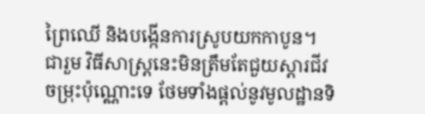ព្រៃឈើ និងបង្កើនការស្រូបយកកាបូន។
ជារួម វិធីសាស្ត្រនេះមិនត្រឹមតែជួយស្តារជីវចម្រុះប៉ុណ្ណោះទេ ថែមទាំងផ្តល់នូវមូលដ្ឋានទិ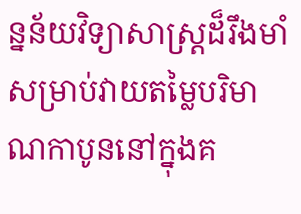ន្នន័យវិទ្យាសាស្ត្រដ៏រឹងមាំសម្រាប់វាយតម្លៃបរិមាណកាបូននៅក្នុងគ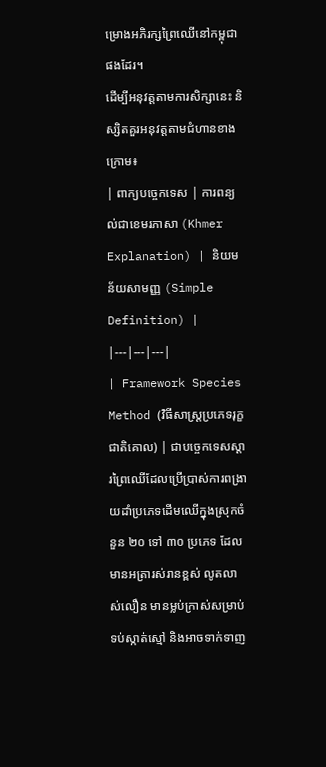ម្រោងអភិរក្សព្រៃឈើនៅកម្ពុជាផងដែរ។
ដើម្បីអនុវត្តតាមការសិក្សានេះ និស្សិតគួរអនុវត្តតាមជំហានខាងក្រោម៖
| ពាក្យបច្ចេកទេស | ការពន្យល់ជាខេមរភាសា (Khmer Explanation) | និយមន័យសាមញ្ញ (Simple Definition) |
|---|---|---|
| Framework Species Method (វិធីសាស្ត្រប្រភេទរុក្ខជាតិគោល) | ជាបច្ចេកទេសស្តារព្រៃឈើដែលប្រើប្រាស់ការពង្រាយដាំប្រភេទដើមឈើក្នុងស្រុកចំនួន ២០ ទៅ ៣០ ប្រភេទ ដែលមានអត្រារស់រានខ្ពស់ លូតលាស់លឿន មានម្លប់ក្រាស់សម្រាប់ទប់ស្កាត់ស្មៅ និងអាចទាក់ទាញ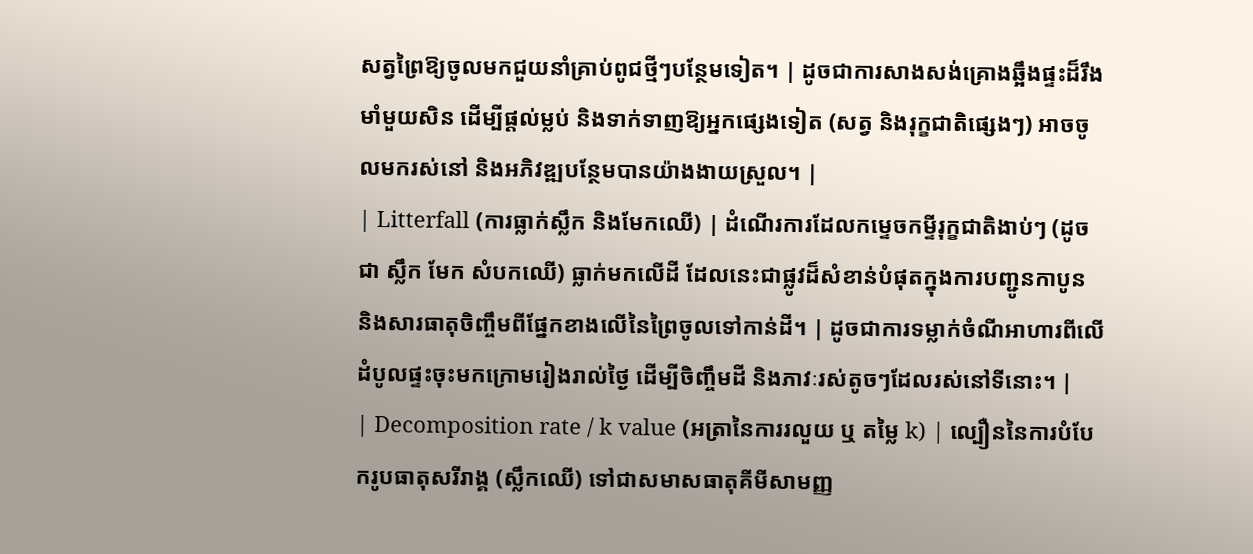សត្វព្រៃឱ្យចូលមកជួយនាំគ្រាប់ពូជថ្មីៗបន្ថែមទៀត។ | ដូចជាការសាងសង់គ្រោងឆ្អឹងផ្ទះដ៏រឹងមាំមួយសិន ដើម្បីផ្តល់ម្លប់ និងទាក់ទាញឱ្យអ្នកផ្សេងទៀត (សត្វ និងរុក្ខជាតិផ្សេងៗ) អាចចូលមករស់នៅ និងអភិវឌ្ឍបន្ថែមបានយ៉ាងងាយស្រួល។ |
| Litterfall (ការធ្លាក់ស្លឹក និងមែកឈើ) | ដំណើរការដែលកម្ទេចកម្ទីរុក្ខជាតិងាប់ៗ (ដូចជា ស្លឹក មែក សំបកឈើ) ធ្លាក់មកលើដី ដែលនេះជាផ្លូវដ៏សំខាន់បំផុតក្នុងការបញ្ជូនកាបូន និងសារធាតុចិញ្ចឹមពីផ្នែកខាងលើនៃព្រៃចូលទៅកាន់ដី។ | ដូចជាការទម្លាក់ចំណីអាហារពីលើដំបូលផ្ទះចុះមកក្រោមរៀងរាល់ថ្ងៃ ដើម្បីចិញ្ចឹមដី និងភាវៈរស់តូចៗដែលរស់នៅទីនោះ។ |
| Decomposition rate / k value (អត្រានៃការរលួយ ឬ តម្លៃ k) | ល្បឿននៃការបំបែករូបធាតុសរីរាង្គ (ស្លឹកឈើ) ទៅជាសមាសធាតុគីមីសាមញ្ញ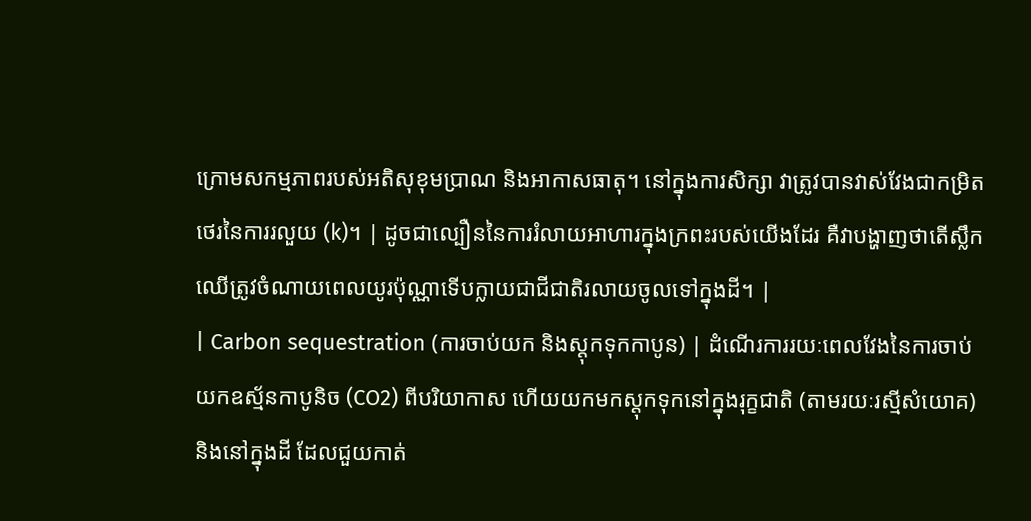ក្រោមសកម្មភាពរបស់អតិសុខុមប្រាណ និងអាកាសធាតុ។ នៅក្នុងការសិក្សា វាត្រូវបានវាស់វែងជាកម្រិតថេរនៃការរលួយ (k)។ | ដូចជាល្បឿននៃការរំលាយអាហារក្នុងក្រពះរបស់យើងដែរ គឺវាបង្ហាញថាតើស្លឹកឈើត្រូវចំណាយពេលយូរប៉ុណ្ណាទើបក្លាយជាជីជាតិរលាយចូលទៅក្នុងដី។ |
| Carbon sequestration (ការចាប់យក និងស្តុកទុកកាបូន) | ដំណើរការរយៈពេលវែងនៃការចាប់យកឧស្ម័នកាបូនិច (CO2) ពីបរិយាកាស ហើយយកមកស្តុកទុកនៅក្នុងរុក្ខជាតិ (តាមរយៈរស្មីសំយោគ) និងនៅក្នុងដី ដែលជួយកាត់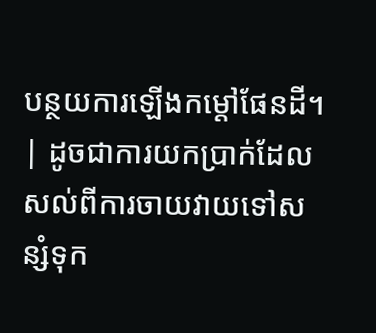បន្ថយការឡើងកម្តៅផែនដី។ | ដូចជាការយកប្រាក់ដែលសល់ពីការចាយវាយទៅសន្សំទុក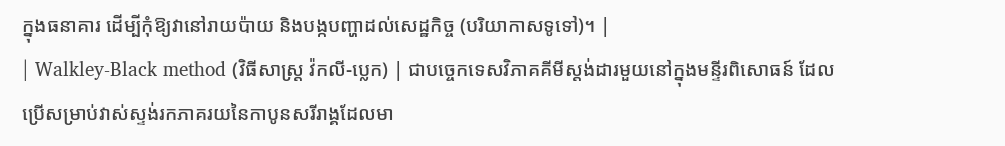ក្នុងធនាគារ ដើម្បីកុំឱ្យវានៅរាយប៉ាយ និងបង្កបញ្ហាដល់សេដ្ឋកិច្ច (បរិយាកាសទូទៅ)។ |
| Walkley-Black method (វិធីសាស្ត្រ វ៉កលី-ប្លេក) | ជាបច្ចេកទេសវិភាគគីមីស្តង់ដារមួយនៅក្នុងមន្ទីរពិសោធន៍ ដែលប្រើសម្រាប់វាស់ស្ទង់រកភាគរយនៃកាបូនសរីរាង្គដែលមា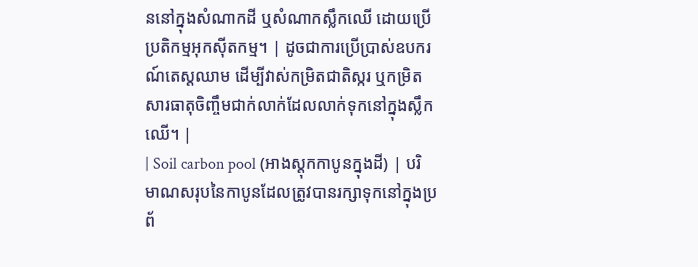ននៅក្នុងសំណាកដី ឬសំណាកស្លឹកឈើ ដោយប្រើប្រតិកម្មអុកស៊ីតកម្ម។ | ដូចជាការប្រើប្រាស់ឧបករណ៍តេស្តឈាម ដើម្បីវាស់កម្រិតជាតិស្ករ ឬកម្រិតសារធាតុចិញ្ចឹមជាក់លាក់ដែលលាក់ទុកនៅក្នុងស្លឹកឈើ។ |
| Soil carbon pool (អាងស្តុកកាបូនក្នុងដី) | បរិមាណសរុបនៃកាបូនដែលត្រូវបានរក្សាទុកនៅក្នុងប្រព័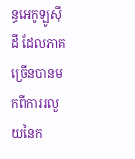ន្ធអេកូឡូស៊ីដី ដែលភាគច្រើនបានមកពីការរលួយនៃក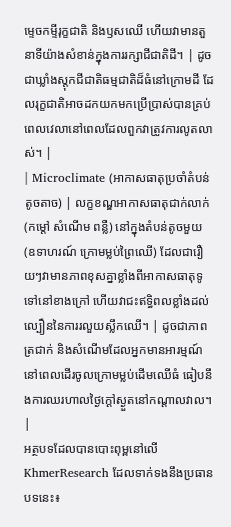ម្ទេចកម្ទីរុក្ខជាតិ និងឫសឈើ ហើយវាមានតួនាទីយ៉ាងសំខាន់ក្នុងការរក្សាជីជាតិដី។ | ដូចជាឃ្លាំងស្តុកជីជាតិធម្មជាតិដ៏ធំនៅក្រោមដី ដែលរុក្ខជាតិអាចដកយកមកប្រើប្រាស់បានគ្រប់ពេលវេលានៅពេលដែលពួកវាត្រូវការលូតលាស់។ |
| Microclimate (អាកាសធាតុប្រចាំតំបន់តូចតាច) | លក្ខខណ្ឌអាកាសធាតុជាក់លាក់ (កម្តៅ សំណើម ពន្លឺ) នៅក្នុងតំបន់តូចមួយ (ឧទាហរណ៍ ក្រោមម្លប់ព្រៃឈើ) ដែលជារឿយៗវាមានភាពខុសគ្នាខ្លាំងពីអាកាសធាតុទូទៅនៅខាងក្រៅ ហើយវាជះឥទ្ធិពលខ្លាំងដល់ល្បឿននៃការរលួយស្លឹកឈើ។ | ដូចជាភាពត្រជាក់ និងសំណើមដែលអ្នកមានអារម្មណ៍នៅពេលដើរចូលក្រោមម្លប់ដើមឈើធំ ធៀបនឹងការឈរហាលថ្ងៃក្តៅស្ងួតនៅកណ្តាលវាល។ |
អត្ថបទដែលបានបោះពុម្ពនៅលើ KhmerResearch ដែលទាក់ទងនឹងប្រធានបទនេះ៖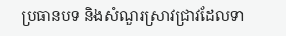ប្រធានបទ និងសំណួរស្រាវជ្រាវដែលទា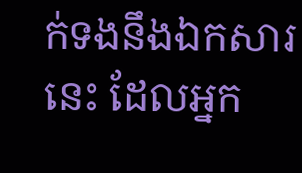ក់ទងនឹងឯកសារនេះ ដែលអ្នក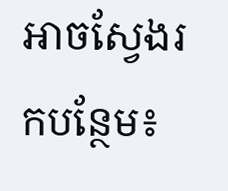អាចស្វែងរកបន្ថែម៖